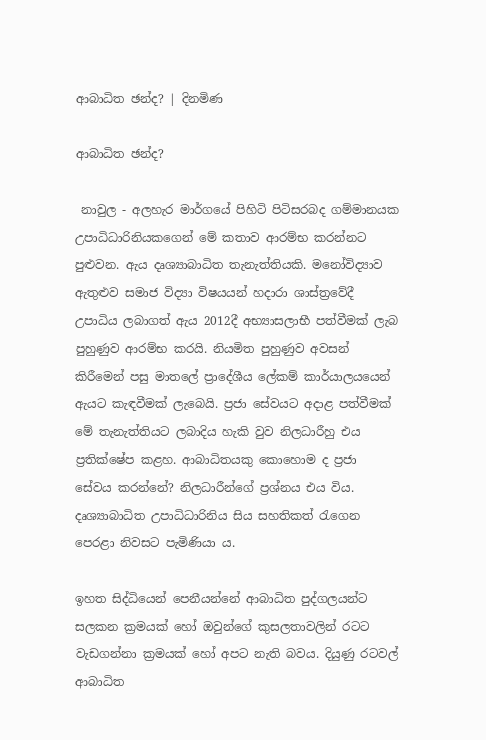ආබාධිත ඡන්ද? | දිනමිණ

ආබාධිත ඡන්ද?

 නාවුල - අලහැර මාර්ගයේ පිහිටි පිටිසරබද ගම්මානයක උපාධිධාරිනියකගෙන් මේ කතාව ආරම්භ කරන්නට පුළුවන. ඇය දෘශ්‍යාබාධිත තැනැත්තියකි. මනෝවිද්‍යාව ඇතුළුව සමාජ විද්‍යා විෂයයන් හදාරා ශාස්ත්‍රවේදී උපාධිය ලබාගත් ඇය 2012දී අභ්‍යාසලාභී පත්වීමක් ලැබ පුහුණුව ආරම්භ කරයි. නියමිත පුහුණුව අවසන් කිරීමෙන් පසු මාතලේ ප්‍රාදේශීය ලේකම් කාර්යාලයයෙන් ඇයට කැඳවීමක් ලැබෙයි. ප්‍රජා සේවයට අදාළ පත්වීමක් මේ තැනැත්තියට ලබාදිය හැකි වුව නිලධාරීහු එය ප්‍රතික්ෂේප කළහ. ආබාධිතයකු කොහොම ද ප්‍රජා සේවය කරන්නේ? නිලධාරීන්ගේ ප්‍රශ්නය එය විය. දෘශ්‍යාබාධිත උපාධිධාරිනිය සිය සහතිකත් රැගෙන පෙරළා නිවසට පැමිණියා ය.

ඉහත සිද්ධියෙන් පෙනීයන්නේ ආබාධිත පුද්ගලයන්ට සලකන ක්‍රමයක් හෝ ඔවුන්ගේ කුසලතාවලින් රටට වැඩගන්නා ක්‍රමයක් හෝ අපට නැති බවය. දියුණු රටවල් ආබාධිත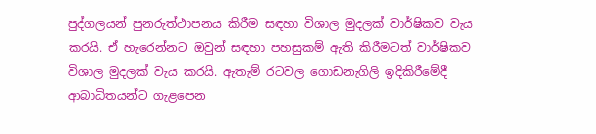පුද්ගලයන් පුනරුත්ථාපනය කිරීම සඳහා විශාල මුදලක් වාර්ෂිකව වැය කරයි. ඒ හැරෙන්නට ඔවුන් සඳහා පහසුකම් ඇති කිරීමටත් වාර්ෂිකව විශාල මුදලක් වැය කරයි. ඇතැම් රටවල ගොඩනැගිලි ඉදිකිරීමේදී ආබාධිතයන්ට ගැළපෙන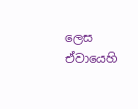ලෙස ඒවායෙහි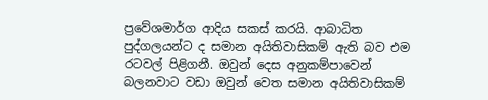ප්‍රවේශමාර්ග ආදිය සකස් කරයි. ආබාධිත පුද්ගලයන්ට ද සමාන අයිතිවාසිකම් ඇති බව එම රටවල් පිළිගනී. ඔවුන් දෙස අනුකම්පාවෙන් බලනවාට වඩා ඔවුන් වෙත සමාන අයිතිවාසිකම්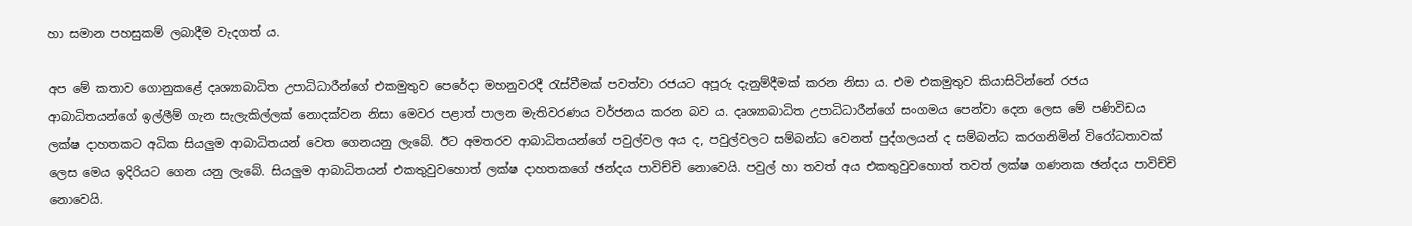හා සමාන පහසුකම් ලබාදීම වැදගත් ය.

අප මේ කතාව ගොනුකළේ දෘශ්‍යාබාධිත උපාධිධාරීන්ගේ එකමුතුව පෙරේදා මහනුවරදී රැස්වීමක් පවත්වා රජයට අපූරු දැනුම්දීමක් කරන නිසා ය. එම එකමුතුව කියාසිටින්නේ රජය ආබාධිතයන්ගේ ඉල්ලීම් ගැන සැලැකිල්ලක් නොදක්වන නිසා මෙවර පළාත් පාලන මැතිවරණය වර්ජනය කරන බව ය. දෘශ්‍යාබාධිත උපාධිධාරීන්ගේ සංගමය පෙන්වා දෙන ලෙස මේ පණිවිඩය ලක්ෂ දාහතකට අධික සියලුම ආබාධිතයන් වෙත ගෙනයනු ලැබේ. ඊට අමතරව ආබාධිතයන්ගේ පවුල්වල අය ද, පවුල්වලට සම්බන්ධ වෙනත් පුද්ගලයන් ද සම්බන්ධ කරගනිමින් විරෝධතාවක් ලෙස මෙය ඉදිරියට ගෙන යනු ලැබේ. සියලුම ආබාධිතයන් එකතුවුවහොත් ලක්ෂ දාහතකගේ ඡන්දය පාවිච්චි නොවෙයි. පවුල් හා තවත් අය එකතුවුවහොත් තවත් ලක්ෂ ගණනක ඡන්දය පාවිච්චි නොවෙයි.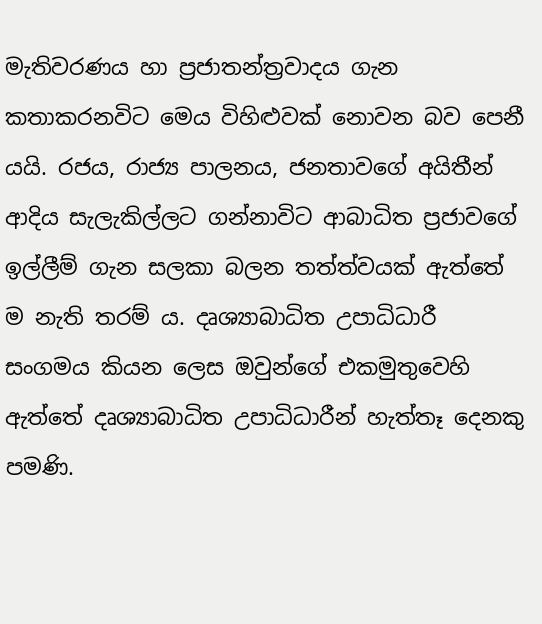මැතිවරණය හා ප්‍රජාතන්ත්‍රවාදය ගැන කතාකරනවිට මෙය විහිළුවක් නොවන බව පෙනී යයි. රජය, රාජ්‍ය පාලනය, ජනතාවගේ අයිතීන් ආදිය සැලැකිල්ලට ගන්නාවිට ආබාධිත ප්‍රජාවගේ ඉල්ලීම් ගැන සලකා බලන තත්ත්වයක් ඇත්තේ ම නැති තරම් ය. දෘශ්‍යාබාධිත උපාධිධාරී සංගමය කියන ලෙස ඔවුන්ගේ එකමුතුවෙහි ඇත්තේ දෘශ්‍යාබාධිත උපාධිධාරීන් හැත්තෑ දෙනකු පමණි.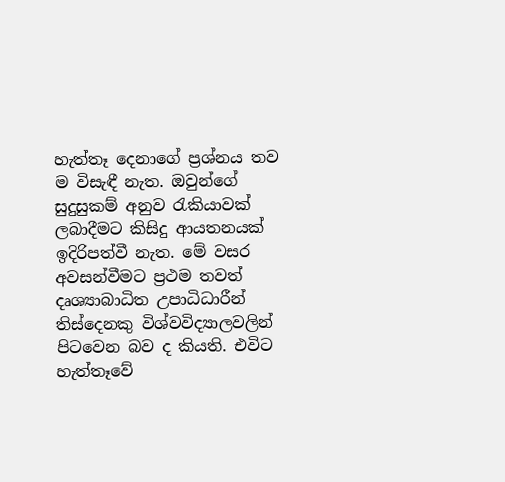හැත්තෑ දෙනාගේ ප්‍රශ්නය තව ම විසැඳී නැත. ඔවුන්ගේ සුදුසුකම් අනුව රැකියාවක් ලබාදීමට කිසිදු ආයතනයක් ඉදිරිපත්වී නැත. මේ වසර අවසන්වීමට ප්‍රථම තවත් දෘශ්‍යාබාධිත උපාධිධාරීන් තිස්දෙනකු විශ්වවිද්‍යාලවලින් පිටවෙන බව ද කියති. එවිට හැත්තෑවේ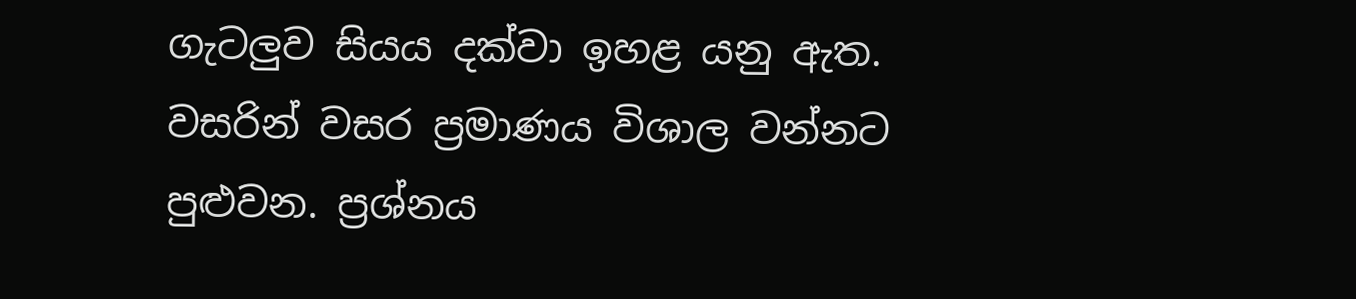ගැටලුව සියය දක්වා ඉහළ යනු ඇත. වසරින් වසර ප්‍රමාණය විශාල වන්නට පුළුවන. ප්‍රශ්නය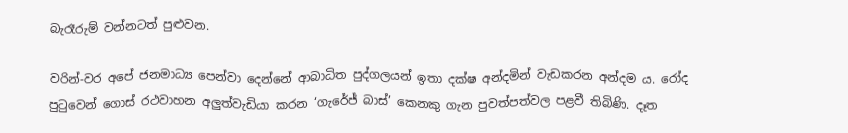බැරෑරුම් වන්නටත් පුළුවන.

වරින්-වර අපේ ජනමාධ්‍ය පෙන්වා දෙන්නේ ආබාධිත පුද්ගලයන් ඉතා දක්ෂ අන්දමින් වැඩකරන අන්දම ය. රෝද පුටුවෙන් ගොස් රථවාහන අලුත්වැඩියා කරන ‘ගැරේජ් බාස්’ කෙනකු ගැන පුවත්පත්වල පළවී තිබිණි. දෑත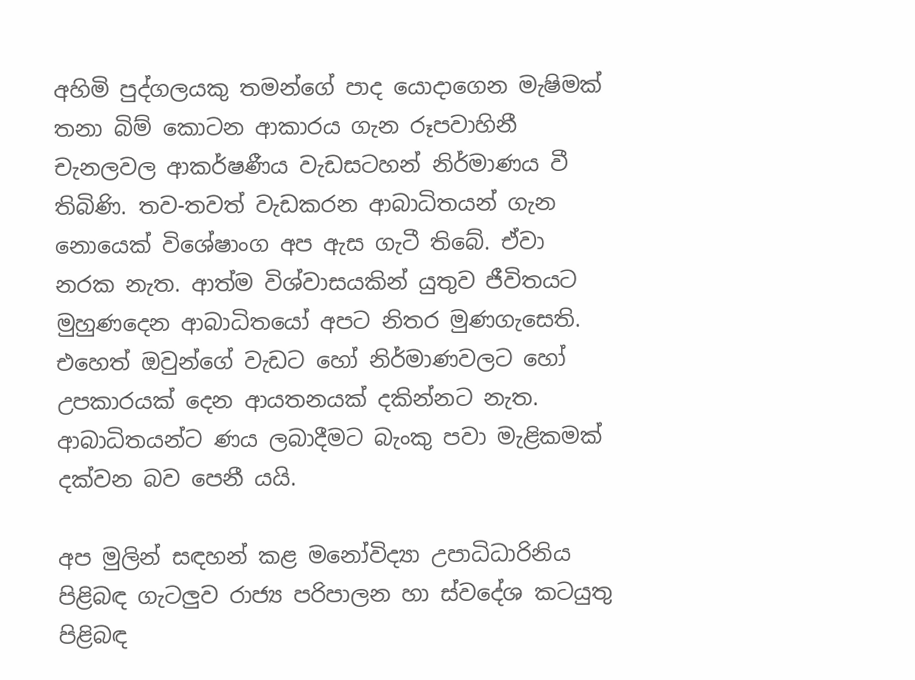අහිමි පුද්ගලයකු තමන්ගේ පාද යොදාගෙන මැෂිමක් තනා බිම් කොටන ආකාරය ගැන රූපවාහිනී චැනලවල ආකර්ෂණීය වැඩසටහන් නිර්මාණය වී තිබිණි. තව-තවත් වැඩකරන ආබාධිතයන් ගැන නොයෙක් විශේෂාංග අප ඇස ගැටී තිබේ. ඒවා නරක නැත. ආත්ම විශ්වාසයකින් යුතුව ජීවිතයට මුහුණදෙන ආබාධිතයෝ අපට නිතර මුණගැසෙති. එහෙත් ඔවුන්ගේ වැඩට හෝ නිර්මාණවලට හෝ උපකාරයක් දෙන ආයතනයක් දකින්නට නැත. ආබාධිතයන්ට ණය ලබාදීමට බැංකු පවා මැළිකමක් දක්වන බව පෙනී යයි.

අප මුලින් සඳහන් කළ මනෝවිද්‍යා උපාධිධාරිනිය පිළිබඳ ගැටලුව රාජ්‍ය පරිපාලන හා ස්වදේශ කටයුතු පිළිබඳ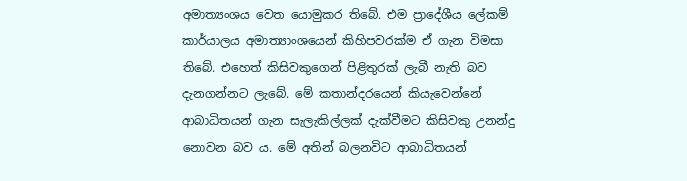අමාත්‍යංශය වෙත යොමුකර තිබේ. එම ප්‍රාදේශීය ලේකම් කාර්යාලය අමාත්‍යාංශයෙන් කිහිපවරක්ම ඒ ගැන විමසා තිබේ. එහෙත් කිසිවකුගෙන් පිළිතුරක් ලැබී නැති බව දැනගන්නට ලැබේ. මේ කතාන්දරයෙන් කියැවෙන්නේ ආබාධිතයන් ගැන සැලැකිල්ලක් දැක්වීමට කිසිවකු උනන්දු නොවන බව ය. මේ අතින් බලනවිට ආබාධිතයන්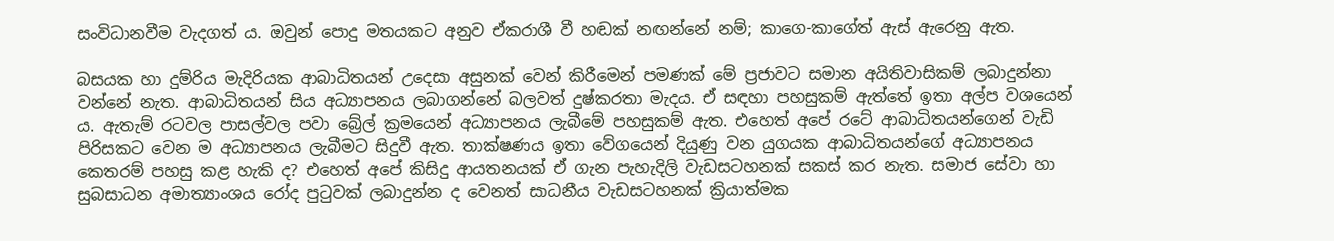සංවිධානවීම වැදගත් ය. ඔවුන් පොදු මතයකට අනුව ඒකරාශී වී හඬක් නඟන්නේ නම්; කාගෙ-කාගේත් ඇස් ඇරෙනු ඇත.

බසයක හා දුම්රිය මැදිරියක ආබාධිතයන් උදෙසා අසුනක් වෙන් කිරීමෙන් පමණක් මේ ප්‍රජාවට සමාන අයිතිවාසිකම් ලබාදුන්නා වන්නේ නැත. ආබාධිතයන් සිය අධ්‍යාපනය ලබාගන්නේ බලවත් දුෂ්කරතා මැදය. ඒ සඳහා පහසුකම් ඇත්තේ ඉතා අල්ප වශයෙන් ය. ඇතැම් රටවල පාසල්වල පවා බ්‍රේල් ක්‍රමයෙන් අධ්‍යාපනය ලැබීමේ පහසුකම් ඇත. එහෙත් අපේ රටේ ආබාධිතයන්ගෙන් වැඩි පිරිසකට වෙන ම අධ්‍යාපනය ලැබීමට සිදුවී ඇත. තාක්ෂණය ඉතා වේගයෙන් දියුණු වන යුගයක ආබාධිතයන්ගේ අධ්‍යාපනය කෙතරම් පහසු කළ හැකි ද? එහෙත් අපේ කිසිදු ආයතනයක් ඒ ගැන පැහැදිලි වැඩසටහනක් සකස් කර නැත. සමාජ සේවා හා සුබසාධන අමාත්‍යාංශය රෝද පුටුවක් ලබාදුන්න ද වෙනත් සාධනීය වැඩසටහනක් ක්‍රියාත්මක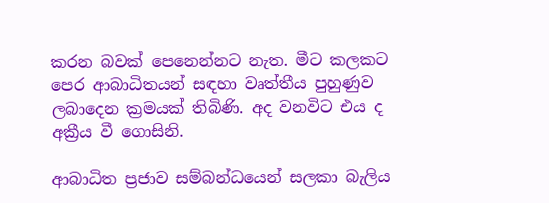කරන බවක් පෙනෙන්නට නැත. මීට කලකට පෙර ආබාධිතයන් සඳහා වෘත්තීය පුහුණුව ලබාදෙන ක්‍රමයක් තිබිණි. අද වනවිට එය ද අක්‍රීය වී ගොසිනි.

ආබාධිත ප්‍රජාව සම්බන්ධයෙන් සලකා බැලිය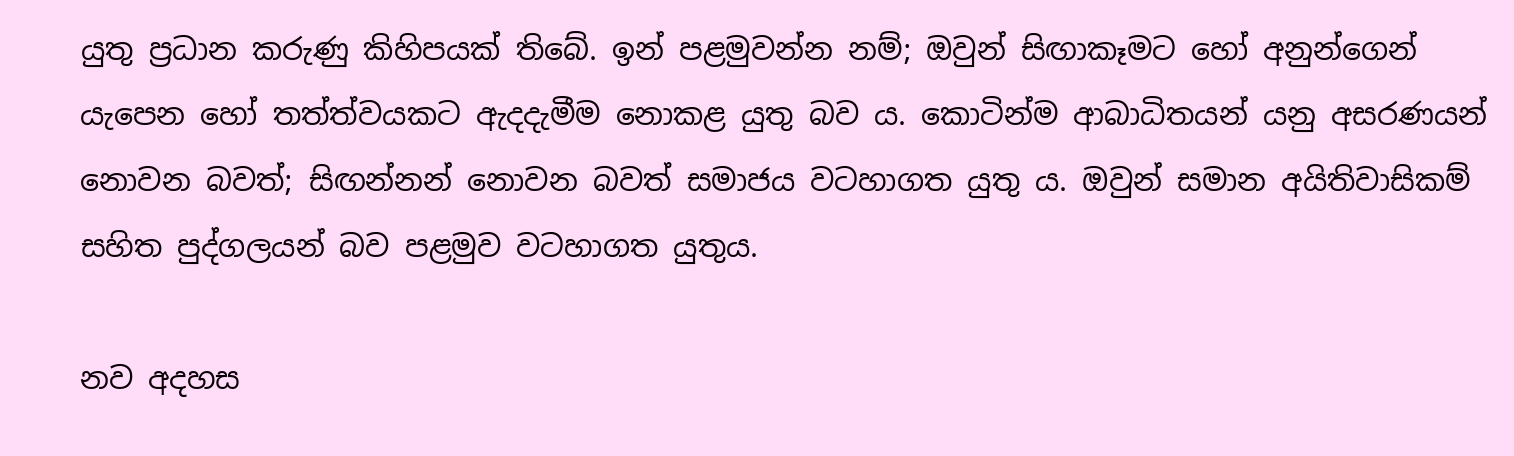යුතු ප්‍රධාන කරුණු කිහිපයක් තිබේ. ඉන් පළමුවන්න නම්; ඔවුන් සිඟාකෑමට හෝ අනුන්ගෙන් යැපෙන හෝ තත්ත්වයකට ඇදදැමීම නොකළ යුතු බව ය. කොටින්ම ආබාධිතයන් යනු අසරණයන් නොවන බවත්; සිඟන්නන් නොවන බවත් සමාජය වටහාගත යුතු ය. ඔවුන් සමාන අයිතිවාසිකම් සහිත පුද්ගලයන් බව පළමුව වටහාගත යුතුය.

නව අදහස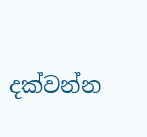දක්වන්න